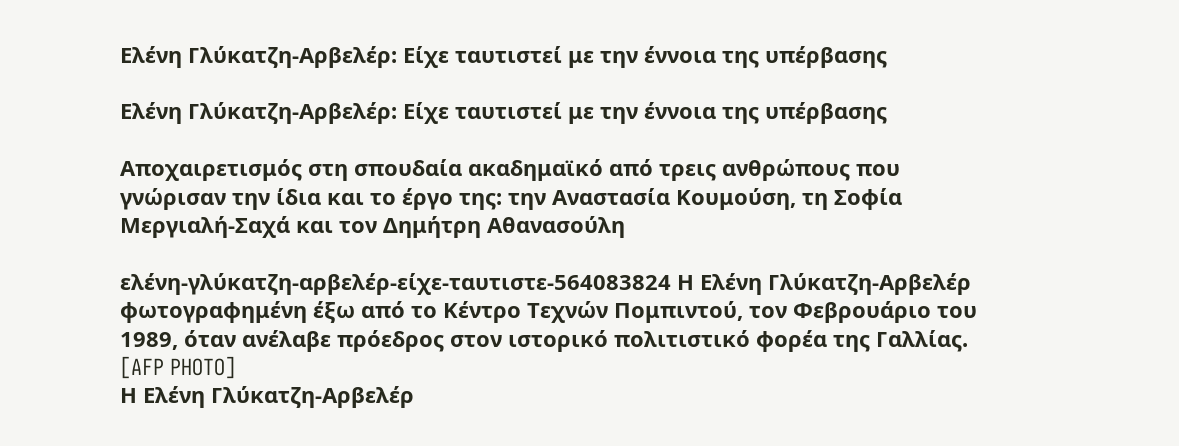Ελένη Γλύκατζη-Αρβελέρ: Είχε ταυτιστεί με την έννοια της υπέρβασης

Ελένη Γλύκατζη-Αρβελέρ: Είχε ταυτιστεί με την έννοια της υπέρβασης

Αποχαιρετισμός στη σπουδαία ακαδημαϊκό από τρεις ανθρώπους που γνώρισαν την ίδια και το έργο της: την Αναστασία Κουμούση, τη Σοφία Μεργιαλή-Σαχά και τον Δημήτρη Αθανασούλη

ελένη-γλύκατζη-αρβελέρ-είχε-ταυτιστε-564083824 Η Ελένη Γλύκατζη-Αρβελέρ φωτογραφημένη έξω από το Κέντρο Τεχνών Πομπιντού, τον Φεβρουάριο του 1989, όταν ανέλαβε πρόεδρος στον ιστορικό πολιτιστικό φορέα της Γαλλίας. [AFP PHOTO]
Η Ελένη Γλύκατζη-Αρβελέρ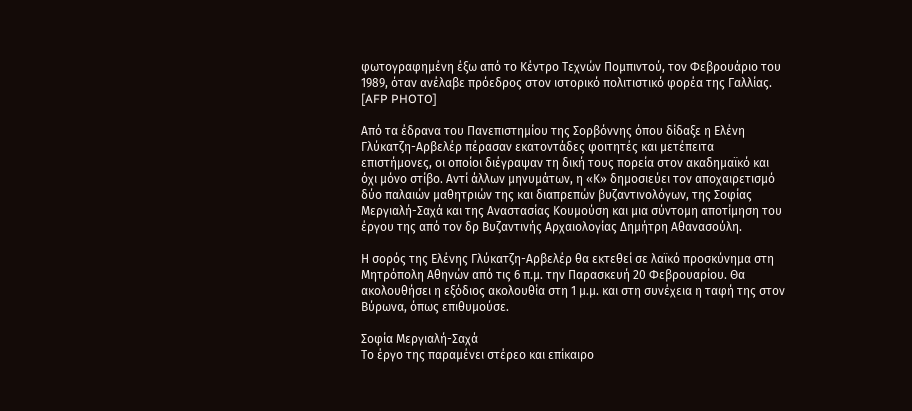φωτογραφημένη έξω από το Κέντρο Τεχνών Πομπιντού, τον Φεβρουάριο του 1989, όταν ανέλαβε πρόεδρος στον ιστορικό πολιτιστικό φορέα της Γαλλίας. [AFP PHOTO]

Από τα έδρανα του Πανεπιστημίου της Σορβόννης όπου δίδαξε η Ελένη Γλύκατζη-Αρβελέρ πέρασαν εκατοντάδες φοιτητές και μετέπειτα επιστήμονες, οι οποίοι διέγραψαν τη δική τους πορεία στον ακαδημαϊκό και όχι μόνο στίβο. Αντί άλλων μηνυμάτων, η «Κ» δημοσιεύει τον αποχαιρετισμό δύο παλαιών μαθητριών της και διαπρεπών βυζαντινολόγων, της Σοφίας Μεργιαλή-Σαχά και της Αναστασίας Κουμούση και μια σύντομη αποτίμηση του έργου της από τον δρ Βυζαντινής Αρχαιολογίας Δημήτρη Αθανασούλη.

Η σορός της Ελένης Γλύκατζη-Αρβελέρ θα εκτεθεί σε λαϊκό προσκύνημα στη Μητρόπολη Αθηνών από τις 6 π.μ. την Παρασκευή 20 Φεβρουαρίου. Θα ακολουθήσει η εξόδιος ακολουθία στη 1 μ.μ. και στη συνέχεια η ταφή της στον Βύρωνα, όπως επιθυμούσε.

Σοφία Μεργιαλή-Σαχά
Το έργο της παραμένει στέρεο και επίκαιρο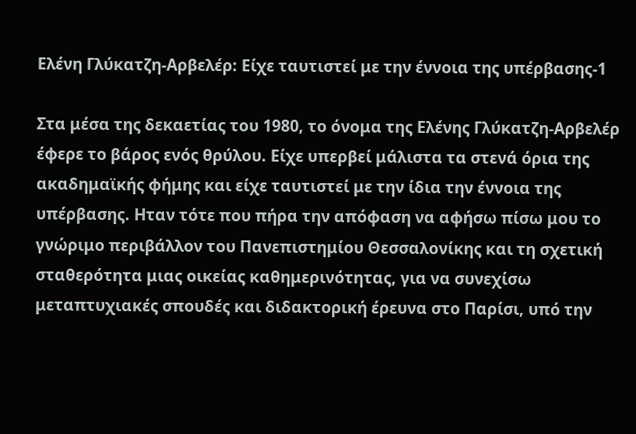Ελένη Γλύκατζη-Αρβελέρ: Είχε ταυτιστεί με την έννοια της υπέρβασης-1

Στα μέσα της δεκαετίας του 1980, το όνομα της Ελένης Γλύκατζη-Αρβελέρ έφερε το βάρος ενός θρύλου. Είχε υπερβεί μάλιστα τα στενά όρια της ακαδημαϊκής φήμης και είχε ταυτιστεί με την ίδια την έννοια της υπέρβασης. Ηταν τότε που πήρα την απόφαση να αφήσω πίσω μου το γνώριμο περιβάλλον του Πανεπιστημίου Θεσσαλονίκης και τη σχετική σταθερότητα μιας οικείας καθημερινότητας, για να συνεχίσω μεταπτυχιακές σπουδές και διδακτορική έρευνα στο Παρίσι, υπό την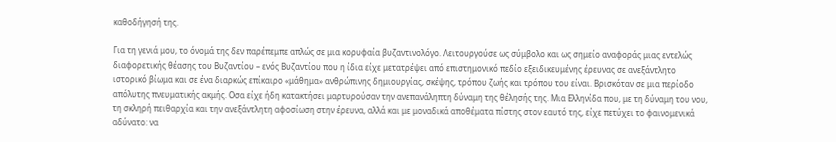καθοδήγησή της.

Για τη γενιά μου, το όνομά της δεν παρέπεμπε απλώς σε μια κορυφαία βυζαντινολόγο. Λειτουργούσε ως σύμβολο και ως σημείο αναφοράς μιας εντελώς διαφορετικής θέασης του Βυζαντίου – ενός Βυζαντίου που η ίδια είχε μετατρέψει από επιστημονικό πεδίο εξειδικευμένης έρευνας σε ανεξάντλητο ιστορικό βίωμα και σε ένα διαρκώς επίκαιρο «μάθημα» ανθρώπινης δημιουργίας, σκέψης, τρόπου ζωής και τρόπου του είναι. Βρισκόταν σε μια περίοδο απόλυτης πνευματικής ακμής. Οσα είχε ήδη κατακτήσει μαρτυρούσαν την ανεπανάληπτη δύναμη της θέλησής της. Μια Eλληνίδα που, με τη δύναμη του νου, τη σκληρή πειθαρχία και την ανεξάντλητη αφοσίωση στην έρευνα, αλλά και με μοναδικά αποθέματα πίστης στον εαυτό της, είχε πετύχει το φαινομενικά αδύνατο: να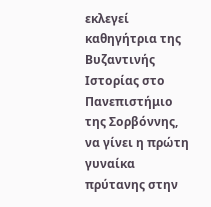εκλεγεί καθηγήτρια της Βυζαντινής Ιστορίας στο Πανεπιστήμιο της Σορβόννης, να γίνει η πρώτη γυναίκα πρύτανης στην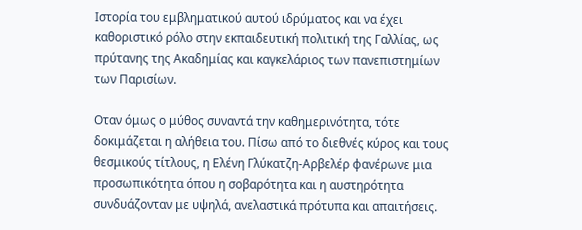Ιστορία του εμβληματικού αυτού ιδρύματος και να έχει καθοριστικό ρόλο στην εκπαιδευτική πολιτική της Γαλλίας, ως πρύτανης της Ακαδημίας και καγκελάριος των πανεπιστημίων των Παρισίων.

Οταν όμως ο μύθος συναντά την καθημερινότητα, τότε δοκιμάζεται η αλήθεια του. Πίσω από το διεθνές κύρος και τους θεσμικούς τίτλους, η Ελένη Γλύκατζη-Αρβελέρ φανέρωνε μια προσωπικότητα όπου η σοβαρότητα και η αυστηρότητα συνδυάζονταν με υψηλά, ανελαστικά πρότυπα και απαιτήσεις.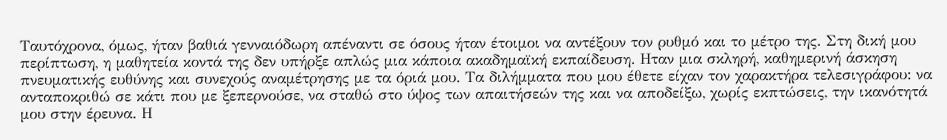Ταυτόχρονα, όμως, ήταν βαθιά γενναιόδωρη απέναντι σε όσους ήταν έτοιμοι να αντέξουν τον ρυθμό και το μέτρο της. Στη δική μου περίπτωση, η μαθητεία κοντά της δεν υπήρξε απλώς μια κάποια ακαδημαϊκή εκπαίδευση. Ηταν μια σκληρή, καθημερινή άσκηση πνευματικής ευθύνης και συνεχούς αναμέτρησης με τα όριά μου. Τα διλήμματα που μου έθετε είχαν τον χαρακτήρα τελεσιγράφου: να ανταποκριθώ σε κάτι που με ξεπερνούσε, να σταθώ στο ύψος των απαιτήσεών της και να αποδείξω, χωρίς εκπτώσεις, την ικανότητά μου στην έρευνα. Η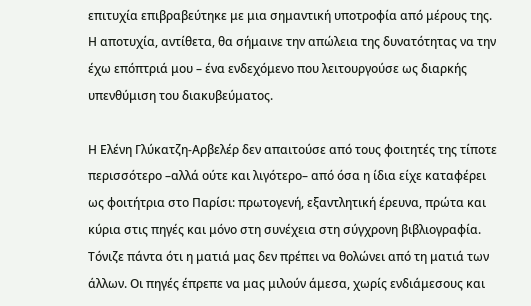επιτυχία επιβραβεύτηκε με μια σημαντική υποτροφία από μέρους της. Η αποτυχία, αντίθετα, θα σήμαινε την απώλεια της δυνατότητας να την έχω επόπτριά μου – ένα ενδεχόμενο που λειτουργούσε ως διαρκής υπενθύμιση του διακυβεύματος.

Η Ελένη Γλύκατζη-Αρβελέρ δεν απαιτούσε από τους φοιτητές της τίποτε περισσότερο –αλλά ούτε και λιγότερο– από όσα η ίδια είχε καταφέρει ως φοιτήτρια στο Παρίσι: πρωτογενή, εξαντλητική έρευνα, πρώτα και κύρια στις πηγές και μόνο στη συνέχεια στη σύγχρονη βιβλιογραφία. Τόνιζε πάντα ότι η ματιά μας δεν πρέπει να θολώνει από τη ματιά των άλλων. Οι πηγές έπρεπε να μας μιλούν άμεσα, χωρίς ενδιάμεσους και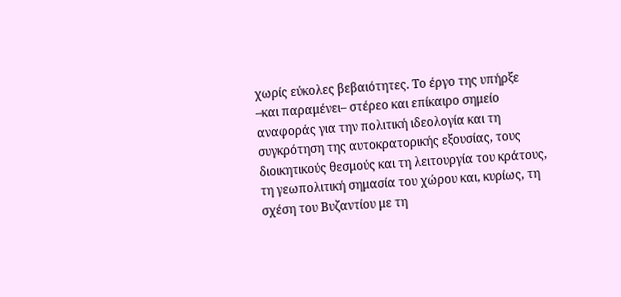χωρίς εύκολες βεβαιότητες. Το έργο της υπήρξε –και παραμένει– στέρεο και επίκαιρο σημείο αναφοράς για την πολιτική ιδεολογία και τη συγκρότηση της αυτοκρατορικής εξουσίας, τους διοικητικούς θεσμούς και τη λειτουργία του κράτους, τη γεωπολιτική σημασία του χώρου και, κυρίως, τη σχέση του Βυζαντίου με τη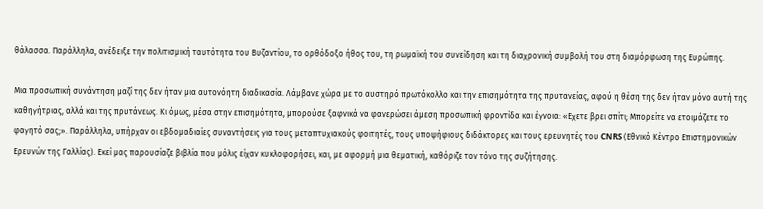θάλασσα. Παράλληλα, ανέδειξε την πολιτισμική ταυτότητα του Βυζαντίου, το ορθόδοξο ήθος του, τη ρωμαϊκή του συνείδηση και τη διαχρονική συμβολή του στη διαμόρφωση της Ευρώπης.

Μια προσωπική συνάντηση μαζί της δεν ήταν μια αυτονόητη διαδικασία. Λάμβανε χώρα με το αυστηρό πρωτόκολλο και την επισημότητα της πρυτανείας, αφού η θέση της δεν ήταν μόνο αυτή της καθηγήτριας, αλλά και της πρυτάνεως. Κι όμως, μέσα στην επισημότητα, μπορούσε ξαφνικά να φανερώσει άμεση προσωπική φροντίδα και έγνοια: «Εχετε βρει σπίτι; Μπορείτε να ετοιμάζετε το φαγητό σας;». Παράλληλα, υπήρχαν οι εβδομαδιαίες συναντήσεις για τους μεταπτυχιακούς φοιτητές, τους υποψήφιους διδάκτορες και τους ερευνητές του CNRS (Εθνικό Κέντρο Επιστημονικών Ερευνών της Γαλλίας). Εκεί μας παρουσίαζε βιβλία που μόλις είχαν κυκλοφορήσει, και, με αφορμή μια θεματική, καθόριζε τον τόνο της συζήτησης.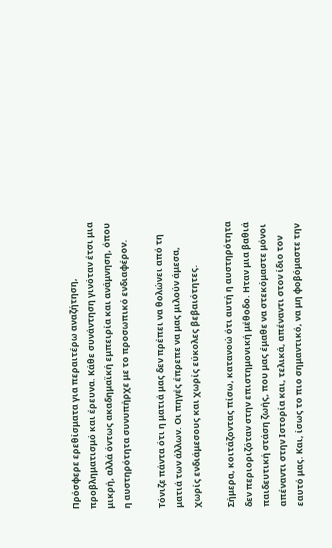Πρόσφερε ερεθίσματα για περαιτέρω αναζήτηση, προβληματισμό και έρευνα. Κάθε συνάντηση γινόταν έτσι μια μικρή, αλλά όντως ακαδημαϊκή εμπειρία και ανάμνηση, όπου η αυστηρότητα συνυπήρχε με το προσωπικό ενδιαφέρον.

Τόνιζε πάντα ότι η ματιά μας δεν πρέπει να θολώνει από τη ματιά των άλλων. Οι πηγές έπρεπε να μας μιλούν άμεσα, χωρίς ενδιάμεσους και χωρίς εύκολες βεβαιότητες.

Σήμερα, κοιτάζοντας πίσω, κατανοώ ότι αυτή η αυστηρότητα δεν περιοριζόταν στην επιστημονική μέθοδο. Ηταν μια βαθιά παιδευτική στάση ζωής, που μας έμαθε να στεκόμαστε μόνοι απέναντι στην Ιστορία και, τελικά, απέναντι στον ίδιο τον εαυτό μας. Και, ίσως το πιο σημαντικό, να μη φοβόμαστε την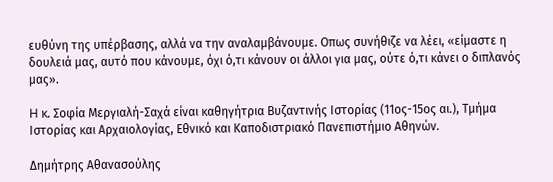ευθύνη της υπέρβασης, αλλά να την αναλαμβάνουμε. Οπως συνήθιζε να λέει, «είμαστε η δουλειά μας, αυτό που κάνουμε, όχι ό,τι κάνουν οι άλλοι για μας, ούτε ό,τι κάνει ο διπλανός μας».

H κ. Σοφία Μεργιαλή-Σαχά είναι καθηγήτρια Βυζαντινής Ιστορίας (11ος-15ος αι.), Τμήμα Ιστορίας και Αρχαιολογίας, Εθνικό και Καποδιστριακό Πανεπιστήμιο Αθηνών.

Δημήτρης Αθανασούλης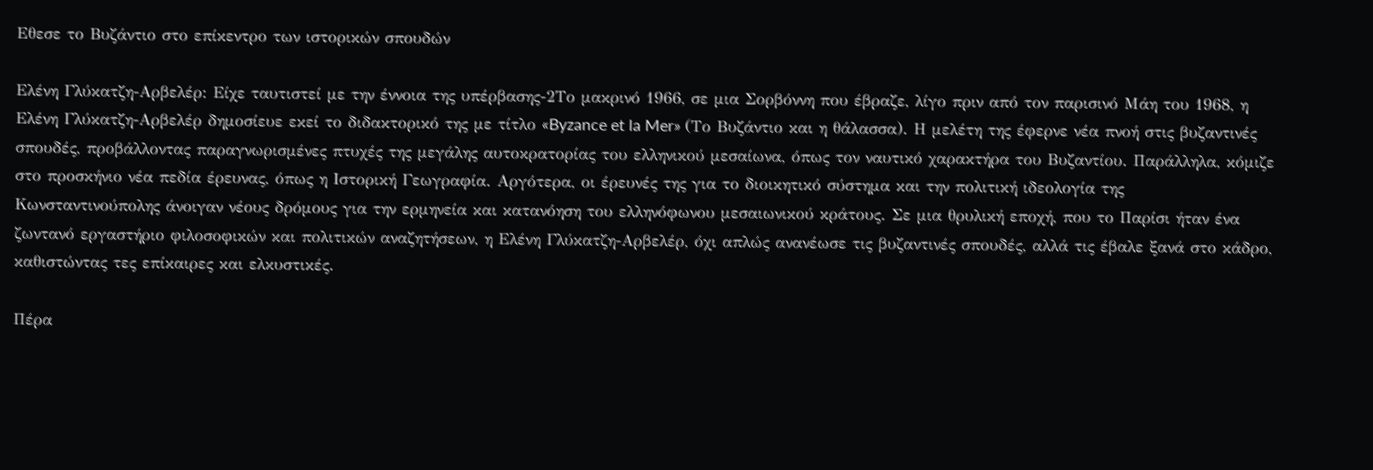Εθεσε το Βυζάντιο στο επίκεντρο των ιστορικών σπουδών

Ελένη Γλύκατζη-Αρβελέρ: Είχε ταυτιστεί με την έννοια της υπέρβασης-2Το μακρινό 1966, σε μια Σορβόννη που έβραζε, λίγο πριν από τον παρισινό Μάη του 1968, η Ελένη Γλύκατζη-Αρβελέρ δημοσίευε εκεί το διδακτορικό της με τίτλο «Byzance et la Mer» (Το Βυζάντιο και η θάλασσα). Η μελέτη της έφερνε νέα πνοή στις βυζαντινές σπουδές, προβάλλοντας παραγνωρισμένες πτυχές της μεγάλης αυτοκρατορίας του ελληνικού μεσαίωνα, όπως τον ναυτικό χαρακτήρα του Βυζαντίου. Παράλληλα, κόμιζε στο προσκήνιο νέα πεδία έρευνας, όπως η Ιστορική Γεωγραφία. Αργότερα, οι έρευνές της για το διοικητικό σύστημα και την πολιτική ιδεολογία της Κωνσταντινούπολης άνοιγαν νέους δρόμους για την ερμηνεία και κατανόηση του ελληνόφωνου μεσαιωνικού κράτους. Σε μια θρυλική εποχή, που το Παρίσι ήταν ένα ζωντανό εργαστήριο φιλοσοφικών και πολιτικών αναζητήσεων, η Ελένη Γλύκατζη-Αρβελέρ, όχι απλώς ανανέωσε τις βυζαντινές σπουδές, αλλά τις έβαλε ξανά στο κάδρο, καθιστώντας τες επίκαιρες και ελκυστικές.

Πέρα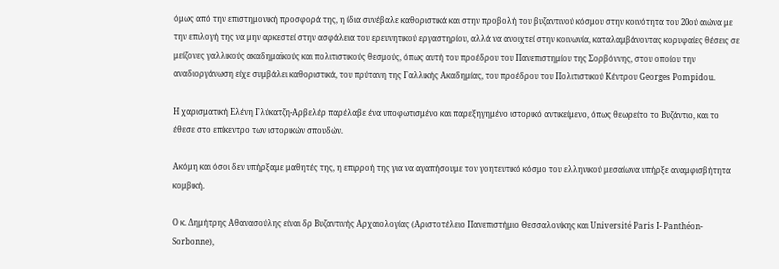όμως από την επιστημονική προσφορά της, η ίδια συνέβαλε καθοριστικά και στην προβολή του βυζαντινού κόσμου στην κοινότητα του 20ού αιώνα με την επιλογή της να μην αρκεστεί στην ασφάλεια του ερευνητικού εργαστηρίου, αλλά να ανοιχτεί στην κοινωνία, καταλαμβάνοντας κορυφαίες θέσεις σε μείζονες γαλλικούς ακαδημαϊκούς και πολιτιστικούς θεσμούς, όπως αυτή του προέδρου του Πανεπιστημίου της Σορβόννης, στου οποίου την αναδιοργάνωση είχε συμβάλει καθοριστικά, του πρύτανη της Γαλλικής Ακαδημίας, του προέδρου του Πολιτιστικού Κέντρου Georges Pompidou.

Η χαρισματική Ελένη Γλύκατζη-Αρβελέρ παρέλαβε ένα υποφωτισμένο και παρεξηγημένο ιστορικό αντικείμενο, όπως θεωρείτο το Βυζάντιο, και το έθεσε στο επίκεντρο των ιστορικών σπουδών.

Ακόμη και όσοι δεν υπήρξαμε μαθητές της, η επιρροή της για να αγαπήσουμε τον γοητευτικό κόσμο του ελληνικού μεσαίωνα υπήρξε αναμφισβήτητα κομβική.

Ο κ. Δημήτρης Αθανασούλης είναι δρ Βυζαντινής Αρχαιολογίας (Αριστοτέλειο Πανεπιστήμιο Θεσσαλονίκης και Université Paris I- Panthéon-Sorbonne),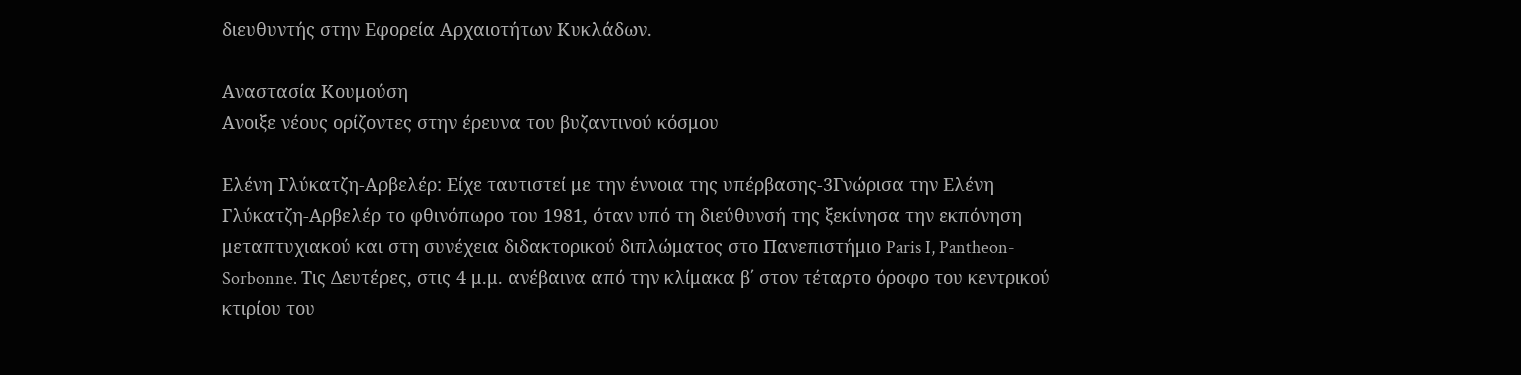διευθυντής στην Εφορεία Αρχαιοτήτων Κυκλάδων.

Αναστασία Κουμούση
Ανοιξε νέους ορίζοντες στην έρευνα του βυζαντινού κόσμου

Ελένη Γλύκατζη-Αρβελέρ: Είχε ταυτιστεί με την έννοια της υπέρβασης-3Γνώρισα την Ελένη Γλύκατζη-Αρβελέρ το φθινόπωρο του 1981, όταν υπό τη διεύθυνσή της ξεκίνησα την εκπόνηση μεταπτυχιακού και στη συνέχεια διδακτορικού διπλώματος στο Πανεπιστήμιο Paris I, Pantheon-Sorbonne. Τις Δευτέρες, στις 4 μ.μ. ανέβαινα από την κλίμακα β΄ στον τέταρτο όροφο του κεντρικού κτιρίου του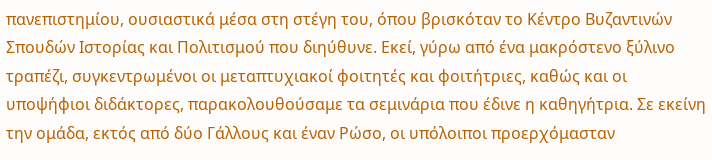πανεπιστημίου, ουσιαστικά μέσα στη στέγη του, όπου βρισκόταν το Κέντρο Βυζαντινών Σπουδών Ιστορίας και Πολιτισμού που διηύθυνε. Εκεί, γύρω από ένα μακρόστενο ξύλινο τραπέζι, συγκεντρωμένοι οι μεταπτυχιακοί φοιτητές και φοιτήτριες, καθώς και οι υποψήφιοι διδάκτορες, παρακολουθούσαμε τα σεμινάρια που έδινε η καθηγήτρια. Σε εκείνη την ομάδα, εκτός από δύο Γάλλους και έναν Ρώσο, οι υπόλοιποι προερχόμασταν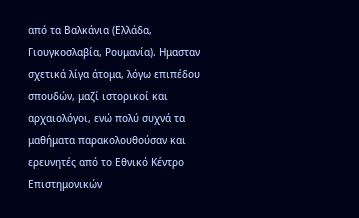από τα Βαλκάνια (Ελλάδα, Γιουγκοσλαβία, Ρουμανία). Ημασταν σχετικά λίγα άτομα, λόγω επιπέδου σπουδών, μαζί ιστορικοί και αρχαιολόγοι, ενώ πολύ συχνά τα μαθήματα παρακολουθούσαν και ερευνητές από το Εθνικό Κέντρο Επιστημονικών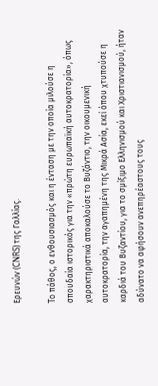Ερευνών (CNRS) της Γαλλίας.

To πάθος, ο ενθουσιασμός και η ένταση με την οποία μιλούσε η σπουδαία ιστορικός για την «πρώτη ευρωπαϊκή αυτοκρατορία», όπως χαρακτηριστικά αποκαλούσε το Βυζάντιο, την οικουμενική αυτοκρατορία, την αγαπημένη της Μικρά Ασία, εκεί όπου χτυπούσε η καρδιά του Βυζαντίου, για το σμίξιμο Ελληνισμού και Χριστιανισμού, ήταν αδύνατο να αφήσουν ανεπηρέαστους τους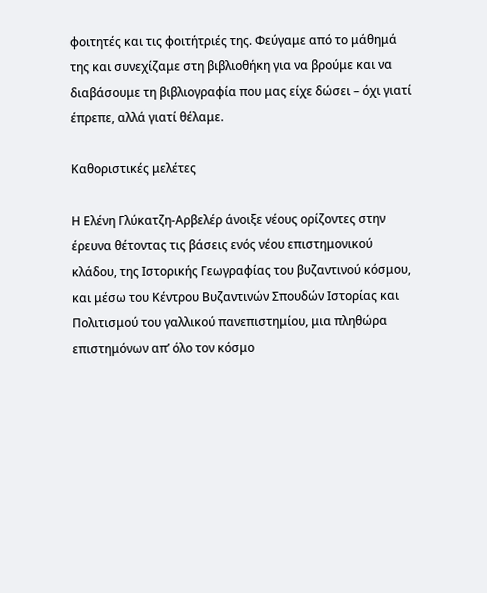φοιτητές και τις φοιτήτριές της. Φεύγαμε από το μάθημά της και συνεχίζαμε στη βιβλιοθήκη για να βρούμε και να διαβάσουμε τη βιβλιογραφία που μας είχε δώσει – όχι γιατί έπρεπε, αλλά γιατί θέλαμε.

Καθοριστικές μελέτες

Η Ελένη Γλύκατζη-Αρβελέρ άνοιξε νέους ορίζοντες στην έρευνα θέτοντας τις βάσεις ενός νέου επιστημονικού κλάδου, της Ιστορικής Γεωγραφίας του βυζαντινού κόσμου, και μέσω του Κέντρου Βυζαντινών Σπουδών Ιστορίας και Πολιτισμού του γαλλικού πανεπιστημίου, μια πληθώρα επιστημόνων απ’ όλο τον κόσμο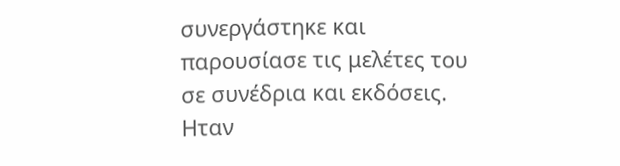συνεργάστηκε και παρουσίασε τις μελέτες του σε συνέδρια και εκδόσεις. Ηταν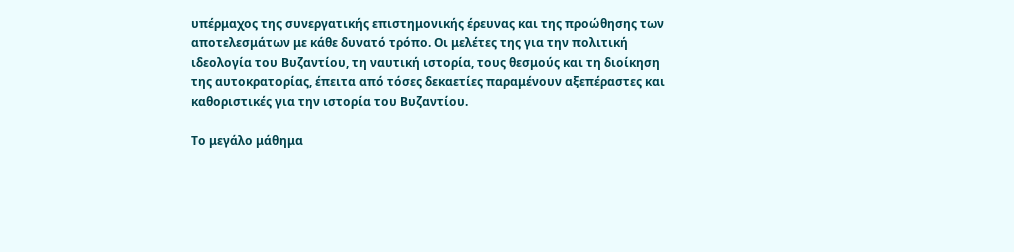υπέρμαχος της συνεργατικής επιστημονικής έρευνας και της προώθησης των αποτελεσμάτων με κάθε δυνατό τρόπο. Οι μελέτες της για την πολιτική ιδεολογία του Βυζαντίου, τη ναυτική ιστορία, τους θεσμούς και τη διοίκηση της αυτοκρατορίας, έπειτα από τόσες δεκαετίες παραμένουν αξεπέραστες και καθοριστικές για την ιστορία του Βυζαντίου.

Το μεγάλο μάθημα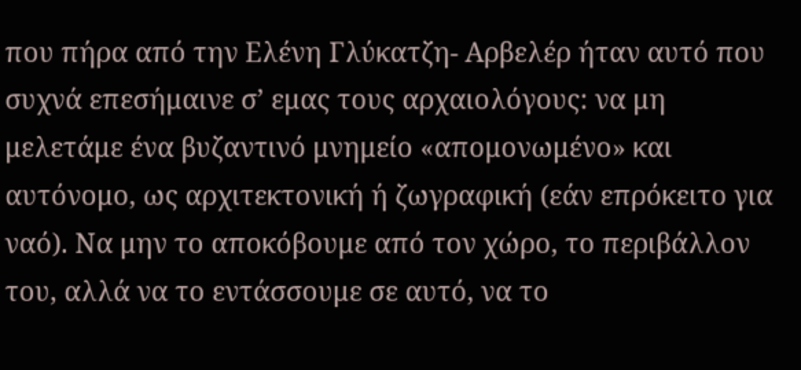που πήρα από την Ελένη Γλύκατζη- Αρβελέρ ήταν αυτό που συχνά επεσήμαινε σ’ εμας τους αρχαιολόγους: να μη μελετάμε ένα βυζαντινό μνημείο «απομονωμένο» και αυτόνομο, ως αρχιτεκτονική ή ζωγραφική (εάν επρόκειτο για ναό). Να μην το αποκόβουμε από τον χώρο, το περιβάλλον του, αλλά να το εντάσσουμε σε αυτό, να το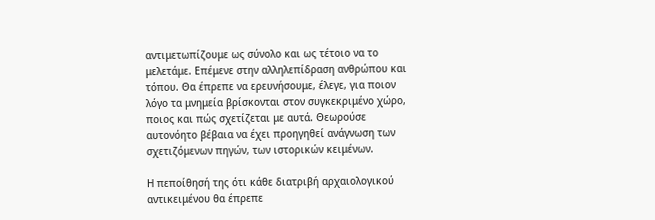αντιμετωπίζουμε ως σύνολο και ως τέτοιο να το μελετάμε. Επέμενε στην αλληλεπίδραση ανθρώπου και τόπου. Θα έπρεπε να ερευνήσουμε, έλεγε, για ποιον λόγο τα μνημεία βρίσκονται στον συγκεκριμένο χώρο, ποιος και πώς σχετίζεται με αυτά. Θεωρούσε αυτονόητο βέβαια να έχει προηγηθεί ανάγνωση των σχετιζόμενων πηγών, των ιστορικών κειμένων.

Η πεποίθησή της ότι κάθε διατριβή αρχαιολογικού αντικειμένου θα έπρεπε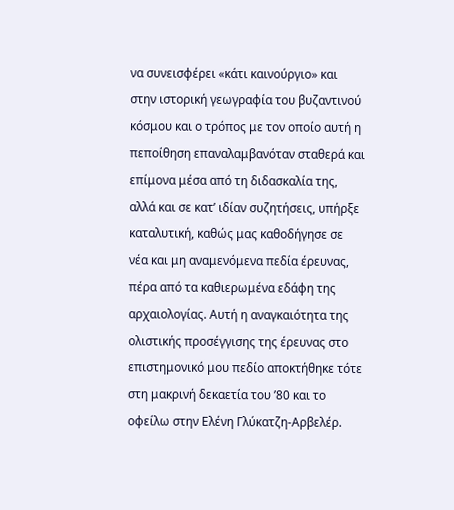να συνεισφέρει «κάτι καινούργιο» και στην ιστορική γεωγραφία του βυζαντινού κόσμου και ο τρόπος με τον οποίο αυτή η πεποίθηση επαναλαμβανόταν σταθερά και επίμονα μέσα από τη διδασκαλία της, αλλά και σε κατ’ ιδίαν συζητήσεις, υπήρξε καταλυτική, καθώς μας καθοδήγησε σε νέα και μη αναμενόμενα πεδία έρευνας, πέρα από τα καθιερωμένα εδάφη της αρχαιολογίας. Αυτή η αναγκαιότητα της ολιστικής προσέγγισης της έρευνας στο επιστημονικό μου πεδίο αποκτήθηκε τότε στη μακρινή δεκαετία του ’80 και το οφείλω στην Ελένη Γλύκατζη-Αρβελέρ.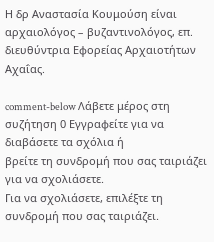Η δρ Αναστασία Κουμούση είναι αρχαιολόγος – βυζαντινολόγος, επ. διευθύντρια Εφορείας Αρχαιοτήτων Αχαΐας.

comment-below Λάβετε μέρος στη συζήτηση 0 Εγγραφείτε για να διαβάσετε τα σχόλια ή
βρείτε τη συνδρομή που σας ταιριάζει για να σχολιάσετε.
Για να σχολιάσετε, επιλέξτε τη συνδρομή που σας ταιριάζει.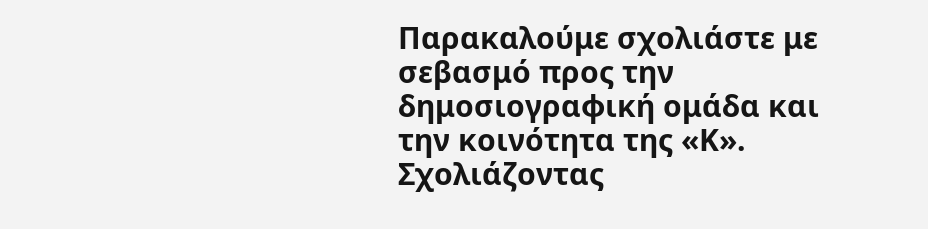Παρακαλούμε σχολιάστε με σεβασμό προς την δημοσιογραφική ομάδα και την κοινότητα της «Κ».
Σχολιάζοντας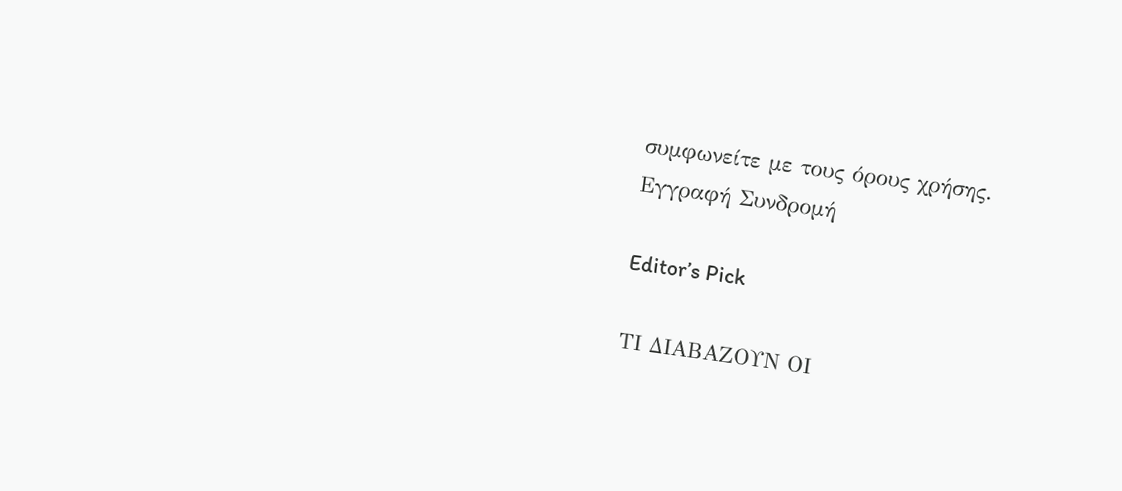συμφωνείτε με τους όρους χρήσης.
Εγγραφή Συνδρομή

Editor’s Pick

ΤΙ ΔΙΑΒΑΖΟΥΝ ΟΙ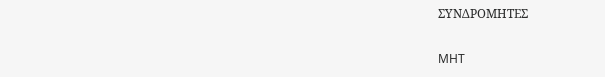ΣΥΝΔΡΟΜΗΤΕΣ

MHT